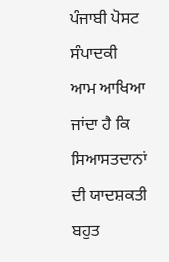ਪੰਜਾਬੀ ਪੋਸਟ ਸੰਪਾਦਕੀ
ਆਮ ਆਖਿਆ ਜਾਂਦਾ ਹੈ ਕਿ ਸਿਆਸਤਦਾਨਾਂ ਦੀ ਯਾਦਸ਼ਕਤੀ ਬਹੁਤ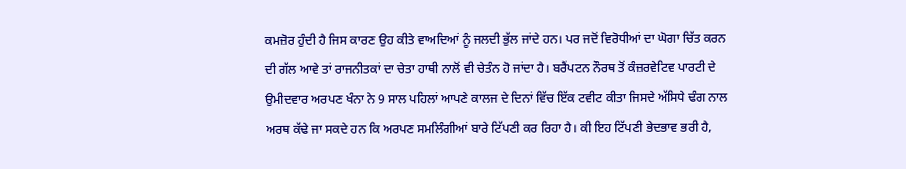ਕਮਜ਼ੋਰ ਹੁੰਦੀ ਹੈ ਜਿਸ ਕਾਰਣ ਉਹ ਕੀਤੇ ਵਾਅਦਿਆਂ ਨੂੰ ਜਲਦੀ ਭੁੱਲ ਜਾਂਦੇ ਹਨ। ਪਰ ਜਦੋਂ ਵਿਰੋਧੀਆਂ ਦਾ ਘੋਗਾ ਚਿੱਤ ਕਰਨ ਦੀ ਗੱਲ ਆਵੇ ਤਾਂ ਰਾਜਨੀਤਕਾਂ ਦਾ ਚੇਤਾ ਹਾਥੀ ਨਾਲੋਂ ਵੀ ਚੇਤੰਨ ਹੋ ਜਾਂਦਾ ਹੈ। ਬਰੈਂਪਟਨ ਨੌਰਥ ਤੋਂ ਕੰਜ਼ਰਵੇਟਿਵ ਪਾਰਟੀ ਦੇ ਉਮੀਦਵਾਰ ਅਰਪਣ ਖੰਨਾ ਨੇ 9 ਸਾਲ ਪਹਿਲਾਂ ਆਪਣੇ ਕਾਲਜ ਦੇ ਦਿਨਾਂ ਵਿੱਚ ਇੱਕ ਟਵੀਟ ਕੀਤਾ ਜਿਸਦੇ ਅੱਸਿਧੇ ਢੰਗ ਨਾਲ ਅਰਥ ਕੱਢੇ ਜਾ ਸਕਦੇ ਹਨ ਕਿ ਅਰਪਣ ਸਮਲਿੰਗੀਆਂ ਬਾਰੇ ਟਿੱਪਣੀ ਕਰ ਰਿਹਾ ਹੈ। ਕੀ ਇਹ ਟਿੱਪਣੀ ਭੇਦਭਾਵ ਭਰੀ ਹੈ,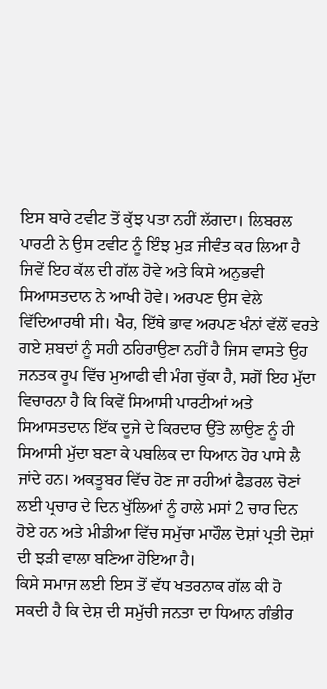ਇਸ ਬਾਰੇ ਟਵੀਟ ਤੋਂ ਕੁੱਝ ਪਤਾ ਨਹੀਂ ਲੱਗਦਾ। ਲਿਬਰਲ ਪਾਰਟੀ ਨੇ ਉਸ ਟਵੀਟ ਨੂੰ ਇੰਝ ਮੁੜ ਜੀਵੰਤ ਕਰ ਲਿਆ ਹੈ ਜਿਵੇਂ ਇਹ ਕੱਲ ਦੀ ਗੱਲ ਹੋਵੇ ਅਤੇ ਕਿਸੇ ਅਨੁਭਵੀ ਸਿਆਸਤਦਾਨ ਨੇ ਆਖੀ ਹੋਵੇ। ਅਰਪਣ ਉਸ ਵੇਲੇ ਵਿੱਦਿਆਰਥੀ ਸੀ। ਖੈਰ, ਇੱਥੇ ਭਾਵ ਅਰਪਣ ਖੰਨਾਂ ਵੱਲੋਂ ਵਰਤੇ ਗਏ ਸ਼ਬਦਾਂ ਨੂੰ ਸਹੀ ਠਹਿਰਾਉਣਾ ਨਹੀਂ ਹੈ ਜਿਸ ਵਾਸਤੇ ਉਹ ਜਨਤਕ ਰੂਪ ਵਿੱਚ ਮੁਆਫੀ ਵੀ ਮੰਗ ਚੁੱਕਾ ਹੈ, ਸਗੋਂ ਇਹ ਮੁੱਦਾ ਵਿਚਾਰਨਾ ਹੈ ਕਿ ਕਿਵੇਂ ਸਿਆਸੀ ਪਾਰਟੀਆਂ ਅਤੇ ਸਿਆਸਤਦਾਨ ਇੱਕ ਦੂਜੇ ਦੇ ਕਿਰਦਾਰ ਉੱਤੇ ਲਾਉਣ ਨੂੰ ਹੀ ਸਿਆਸੀ ਮੁੱਦਾ ਬਣਾ ਕੇ ਪਬਲਿਕ ਦਾ ਧਿਆਨ ਹੋਰ ਪਾਸੇ ਲੈ ਜਾਂਦੇ ਹਨ। ਅਕਤੂਬਰ ਵਿੱਚ ਹੋਣ ਜਾ ਰਹੀਆਂ ਫੈਡਰਲ ਚੋਣਾਂ ਲਈ ਪ੍ਰਚਾਰ ਦੇ ਦਿਨ ਖੁੱਲਿਆਂ ਨੂੰ ਹਾਲੇ ਮਸਾਂ 2 ਚਾਰ ਦਿਨ ਹੋਏ ਹਨ ਅਤੇ ਮੀਡੀਆ ਵਿੱਚ ਸਮੁੱਚਾ ਮਾਹੌਲ ਦੋਸ਼ਾਂ ਪ੍ਰਤੀ ਦੋਸ਼ਾਂ ਦੀ ਝੜੀ ਵਾਲਾ ਬਣਿਆ ਹੋਇਆ ਹੈ।
ਕਿਸੇ ਸਮਾਜ ਲਈ ਇਸ ਤੋਂ ਵੱਧ ਖਤਰਨਾਕ ਗੱਲ ਕੀ ਹੋ ਸਕਦੀ ਹੈ ਕਿ ਦੇਸ਼ ਦੀ ਸਮੁੱਚੀ ਜਨਤਾ ਦਾ ਧਿਆਨ ਗੰਭੀਰ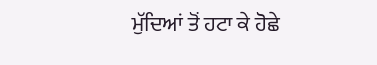ਮੁੱਦਿਆਂ ਤੋਂ ਹਟਾ ਕੇ ਹੋਛੇ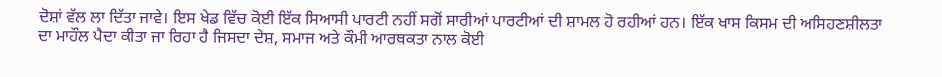ਦੋਸ਼ਾਂ ਵੱਲ ਲਾ ਦਿੱਤਾ ਜਾਵੇ। ਇਸ ਖੇਡ ਵਿੱਚ ਕੋਈ ਇੱਕ ਸਿਆਸੀ ਪਾਰਟੀ ਨਹੀਂ ਸਗੋਂ ਸਾਰੀਆਂ ਪਾਰਟੀਆਂ ਦੀ ਸ਼ਾਮਲ ਹੋ ਰਹੀਆਂ ਹਨ। ਇੱਕ ਖਾਸ ਕਿਸਮ ਦੀ ਅਸਿਹਣਸ਼ੀਲਤਾ ਦਾ ਮਾਹੌਲ ਪੈਦਾ ਕੀਤਾ ਜਾ ਰਿਹਾ ਹੈ ਜਿਸਦਾ ਦੇਸ਼, ਸਮਾਜ ਅਤੇ ਕੌਮੀ ਆਰਥਕਤਾ ਨਾਲ ਕੋਈ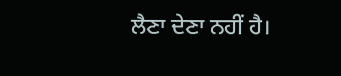ਲੈਣਾ ਦੇਣਾ ਨਹੀਂ ਹੈ।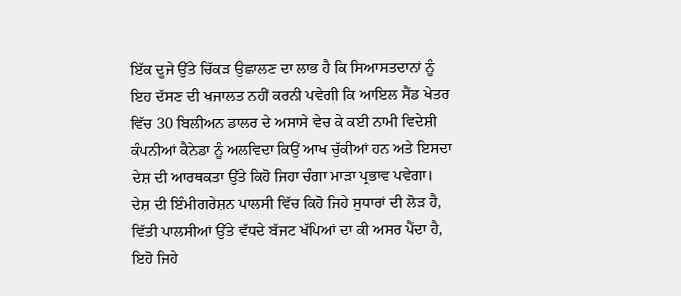ਇੱਕ ਦੂਜੇ ਉੱਤੇ ਚਿੱਕੜ ਉਛਾਲਣ ਦਾ ਲਾਭ ਹੈ ਕਿ ਸਿਆਸਤਦਾਨਾਂ ਨੂੰ ਇਹ ਦੱਸਣ ਦੀ ਖਜਾਲਤ ਨਹੀਂ ਕਰਨੀ ਪਵੇਗੀ ਕਿ ਆਇਲ ਸੈਂਡ ਖੇਤਰ ਵਿੱਚ 30 ਬਿਲੀਅਨ ਡਾਲਰ ਦੇ ਅਸਾਸੇ ਵੇਚ ਕੇ ਕਈ ਨਾਮੀ ਵਿਦੇਸ਼ੀ ਕੰਪਨੀਆਂ ਕੈਨੇਡਾ ਨੂੰ ਅਲਵਿਦਾ ਕਿਉਂ ਆਖ ਚੁੱਕੀਆਂ ਹਨ ਅਤੇ ਇਸਦਾ ਦੇਸ਼ ਦੀ ਆਰਥਕਤਾ ਉੱਤੇ ਕਿਹੋ ਜਿਹਾ ਚੰਗਾ ਮਾੜਾ ਪ੍ਰਭਾਵ ਪਵੇਗਾ। ਦੇਸ਼ ਦੀ ਇੰਮੀਗਰੇਸ਼ਨ ਪਾਲਸੀ ਵਿੱਚ ਕਿਹੋ ਜਿਹੇ ਸੁਧਾਰਾਂ ਦੀ ਲੋੜ ਹੈ, ਵਿੱਤੀ ਪਾਲਸੀਆਂ ਉੱਤੇ ਵੱਧਦੇ ਬੱਜਟ ਖੱਪਿਆਂ ਦਾ ਕੀ ਅਸਰ ਪੈਂਦਾ ਹੈ, ਇਹੋ ਜਿਹੇ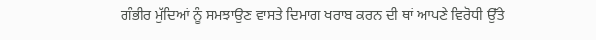ਗੰਭੀਰ ਮੁੱਦਿਆਂ ਨੂੰ ਸਮਝਾਉਣ ਵਾਸਤੇ ਦਿਮਾਗ ਖਰਾਬ ਕਰਨ ਦੀ ਥਾਂ ਆਪਣੇ ਵਿਰੋਧੀ ਉੱਤੇ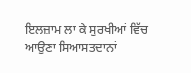ਇਲਜ਼ਾਮ ਲਾ ਕੇ ਸੁਰਖੀਆਂ ਵਿੱਚ ਆਉਣਾ ਸਿਆਸਤਦਾਨਾਂ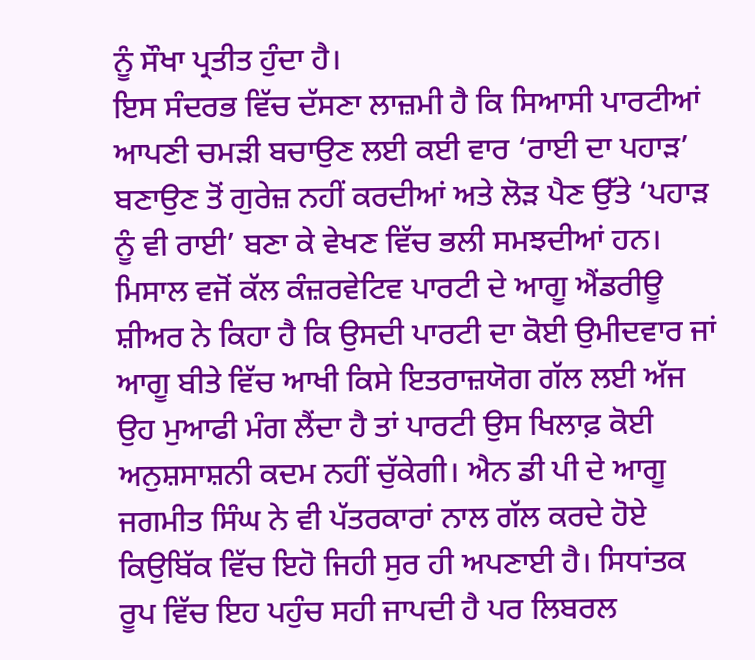ਨੂੰ ਸੌਖਾ ਪ੍ਰਤੀਤ ਹੁੰਦਾ ਹੈ।
ਇਸ ਸੰਦਰਭ ਵਿੱਚ ਦੱਸਣਾ ਲਾਜ਼ਮੀ ਹੈ ਕਿ ਸਿਆਸੀ ਪਾਰਟੀਆਂ ਆਪਣੀ ਚਮੜੀ ਬਚਾਉਣ ਲਈ ਕਈ ਵਾਰ ‘ਰਾਈ ਦਾ ਪਹਾੜ’ ਬਣਾਉਣ ਤੋਂ ਗੁਰੇਜ਼ ਨਹੀਂ ਕਰਦੀਆਂ ਅਤੇ ਲੋੜ ਪੈਣ ਉੱਤੇ ‘ਪਹਾੜ ਨੂੰ ਵੀ ਰਾਈ’ ਬਣਾ ਕੇ ਵੇਖਣ ਵਿੱਚ ਭਲੀ ਸਮਝਦੀਆਂ ਹਨ। ਮਿਸਾਲ ਵਜੋਂ ਕੱਲ ਕੰਜ਼ਰਵੇਟਿਵ ਪਾਰਟੀ ਦੇ ਆਗੂ ਐਂਡਰੀਊ ਸ਼ੀਅਰ ਨੇ ਕਿਹਾ ਹੈ ਕਿ ਉਸਦੀ ਪਾਰਟੀ ਦਾ ਕੋਈ ਉਮੀਦਵਾਰ ਜਾਂ ਆਗੂ ਬੀਤੇ ਵਿੱਚ ਆਖੀ ਕਿਸੇ ਇਤਰਾਜ਼ਯੋਗ ਗੱਲ ਲਈ ਅੱਜ ਉਹ ਮੁਆਫੀ ਮੰਗ ਲੈਂਦਾ ਹੈ ਤਾਂ ਪਾਰਟੀ ਉਸ ਖਿਲਾਫ਼ ਕੋਈ ਅਨੁਸ਼ਸਾਸ਼ਨੀ ਕਦਮ ਨਹੀਂ ਚੁੱਕੇਗੀ। ਐਨ ਡੀ ਪੀ ਦੇ ਆਗੂ ਜਗਮੀਤ ਸਿੰਘ ਨੇ ਵੀ ਪੱਤਰਕਾਰਾਂ ਨਾਲ ਗੱਲ ਕਰਦੇ ਹੋਏ ਕਿਉਬਿੱਕ ਵਿੱਚ ਇਹੋ ਜਿਹੀ ਸੁਰ ਹੀ ਅਪਣਾਈ ਹੈ। ਸਿਧਾਂਤਕ ਰੂਪ ਵਿੱਚ ਇਹ ਪਹੁੰਚ ਸਹੀ ਜਾਪਦੀ ਹੈ ਪਰ ਲਿਬਰਲ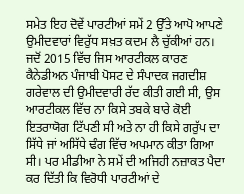ਸਮੇਤ ਇਹ ਦੋਵੇਂ ਪਾਰਟੀਆਂ ਸਮੇਂ 2 ਉੱਤੇ ਆਪੋ ਆਪਣੇ ਉਮੀਦਵਾਰਾਂ ਵਿਰੁੱਧ ਸਖ਼ਤ ਕਦਮ ਲੈ ਚੁੱਕੀਆਂ ਹਨ। ਜਦੋਂ 2015 ਵਿੱਚ ਜਿਸ ਆਰਟੀਕਲ ਕਾਰਣ ਕੈਨੇਡੀਅਨ ਪੰਜਾਬੀ ਪੋਸਟ ਦੇ ਸੰਪਾਦਕ ਜਗਦੀਸ਼ ਗਰੇਵਾਲ ਦੀ ਉਮੀਦਵਾਰੀ ਰੱਦ ਕੀਤੀ ਗਈ ਸੀ, ਉਸ ਆਰਟੀਕਲ ਵਿੱਚ ਨਾ ਕਿਸੇ ਤਬਕੇ ਬਾਰੇ ਕੋਈ ਇਤਰਾਯੋਗ ਟਿੱਪਣੀ ਸੀ ਅਤੇ ਨਾ ਹੀ ਕਿਸੇ ਗਰੁੱਪ ਦਾ ਸਿੱਧੇ ਜਾਂ ਅਸਿੱਧੇ ਢੰਗ ਵਿੱਚ ਅਪਮਾਨ ਕੀਤਾ ਗਿਆ ਸੀ। ਪਰ ਮੀਡੀਆ ਨੇ ਸਮੇਂ ਦੀ ਅਜਿਹੀ ਨਜ਼ਾਕਤ ਪੈਦਾ ਕਰ ਦਿੱਤੀ ਕਿ ਵਿਰੋਧੀ ਪਾਰਟੀਆਂ ਦੇ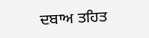ਦਬਾਅ ਤਹਿਤ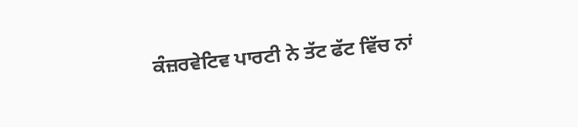ਕੰਜ਼ਰਵੇਟਿਵ ਪਾਰਟੀ ਨੇ ਤੱਟ ਫੱਟ ਵਿੱਚ ਨਾਂ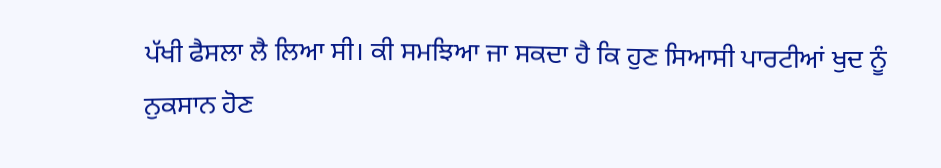ਪੱਖੀ ਫੈਸਲਾ ਲੈ ਲਿਆ ਸੀ। ਕੀ ਸਮਝਿਆ ਜਾ ਸਕਦਾ ਹੈ ਕਿ ਹੁਣ ਸਿਆਸੀ ਪਾਰਟੀਆਂ ਖੁਦ ਨੂੰ ਨੁਕਸਾਨ ਹੋਣ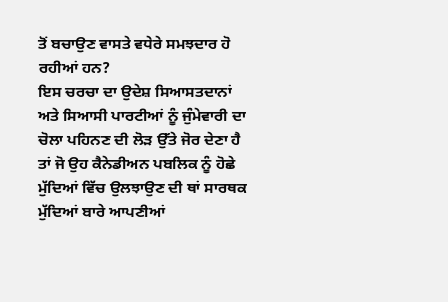ਤੋਂ ਬਚਾਉਣ ਵਾਸਤੇ ਵਧੇਰੇ ਸਮਝਦਾਰ ਹੋ ਰਹੀਆਂ ਹਨ?
ਇਸ ਚਰਚਾ ਦਾ ਉਦੇਸ਼ ਸਿਆਸਤਦਾਨਾਂ ਅਤੇ ਸਿਆਸੀ ਪਾਰਟੀਆਂ ਨੂੰ ਜੁੰਮੇਵਾਰੀ ਦਾ ਚੋਲਾ ਪਹਿਨਣ ਦੀ ਲੋੜ ਉੱਤੇ ਜੋਰ ਦੇਣਾ ਹੈ ਤਾਂ ਜੋ ਉਹ ਕੈਨੇਡੀਅਨ ਪਬਲਿਕ ਨੂੰ ਹੋਛੇ ਮੁੱਦਿਆਂ ਵਿੱਚ ਉਲਝਾਉਣ ਦੀ ਥਾਂ ਸਾਰਥਕ ਮੁੱਦਿਆਂ ਬਾਰੇ ਆਪਣੀਆਂ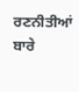ਰਣਨੀਤੀਆਂ ਬਾਰੇ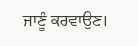ਜਾਣੂੰ ਕਰਵਾਉਣ।